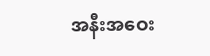အနီးအဝေး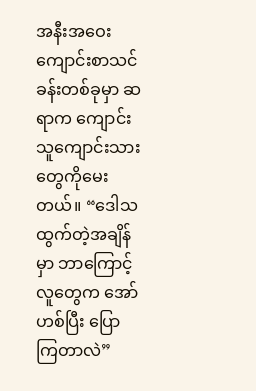အနီးအဝေး
ကျောင်းစာသင်ခန်းတစ်ခုမှာ ဆရာက ကျောင်းသူကျောင်းသားတွေကိုမေးတယ်။ “ဒေါသ ထွက်တဲ့အချိန်မှာ ဘာကြောင့် လူတွေက အော်ဟစ်ပြီး ပြောကြတာလဲ”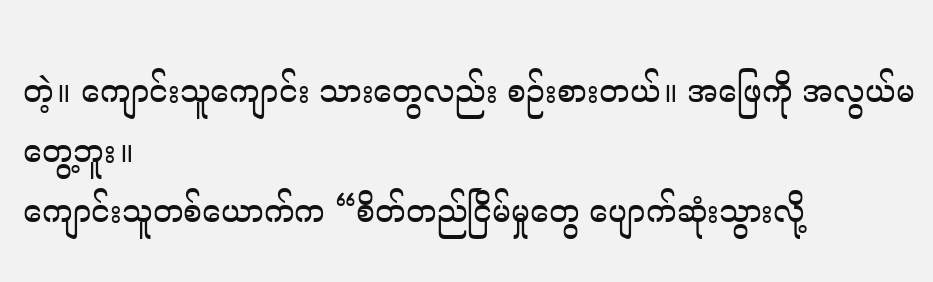တဲ့။ ကျောင်းသူကျောင်း သားတွေလည်း စဉ်းစားတယ်။ အဖြေကို အလွယ်မတွေ့ဘူး။
ကျောင်းသူတစ်ယောက်က “စိတ်တည်ငြိမ်မှုတွေ ပျောက်ဆုံးသွားလို့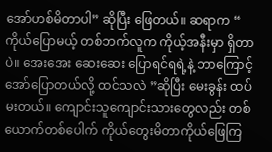အော်ဟစ်မိတာပါ” ဆိုပြီး ဖြေတယ်။ ဆရာက “ ကိုယ်ပြောမယ့် တစ်ဘက်လူက ကိုယ့်အနီးမှာ ရှိတာပဲ။ အေးအေး ဆေးဆေး ပြောရင်ရရဲ့နဲ့ ဘာကြောင့် အော်ပြောတယ်လို့ ထင်သလဲ ”ဆိုပြီး မေးခွန်း ထပ်မးတယ်။ ကျောင်းသူကျောင်းသားတွေလည်း တစ်ယောက်တစ်ပေါက် ကိုယ်တွေးမိတာကိုယ်ဖြေကြ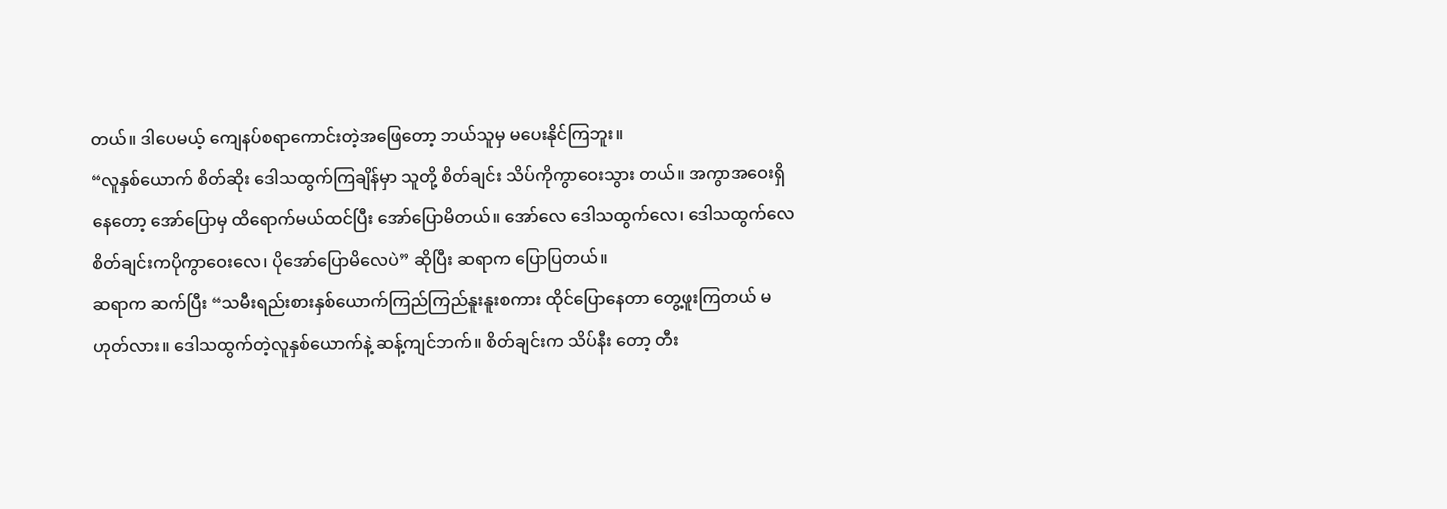တယ်။ ဒါပေမယ့် ကျေနပ်စရာကောင်းတဲ့အဖြေတော့ ဘယ်သူမှ မပေးနိုင်ကြဘူး။
“လူနှစ်ယောက် စိတ်ဆိုး ဒေါသထွက်ကြချိန်မှာ သူတို့ စိတ်ချင်း သိပ်ကိုကွာဝေးသွား တယ်။ အကွာအဝေးရှိနေတော့ အော်ပြောမှ ထိရောက်မယ်ထင်ပြီး အော်ပြောမိတယ်။ အော်လေ ဒေါသထွက်လေ၊ ဒေါသထွက်လေ စိတ်ချင်းကပိုကွာဝေးလေ၊ ပိုအော်ပြောမိလေပဲ” ဆိုပြီး ဆရာက ပြောပြတယ်။
ဆရာက ဆက်ပြီး “သမီးရည်းစားနှစ်ယောက်ကြည်ကြည်နူးနူးစကား ထိုင်ပြောနေတာ တွေ့ဖူးကြတယ် မဟုတ်လား။ ဒေါသထွက်တဲ့လူနှစ်ယောက်နဲ့ ဆန့်ကျင်ဘက်။ စိတ်ချင်းက သိပ်နီး တော့ တီး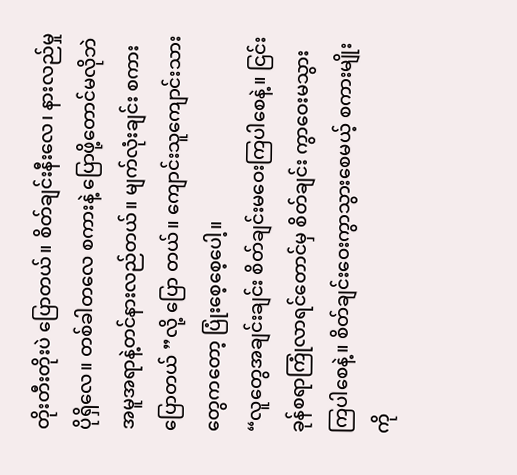တိုးတီးတိုးပဲ ပြောတယ်။ စိတ်ချင်းနီးလေ၊ နားလည်မှု ပိုရှိလေ။ တစ်ခါတလေ စကားနဲ့ ပြောဖို့တောင်မလိုဘဲ အမူအရာနဲ့တင်နားလည်တယ်။ မျက်လုံးချင်း စကားပြောတယ် ”လို့ ပြော တယ်။ ကျောင်းသူကျောင်းသားတွေကတော့ ပြုံးစေ့စေ့ပေါ့။
“လူတွေအချင်းချင်း စိတ်ချင်းမဝေးကြပါစေနဲ့။ ငြင်းခုန်စရာကြုံလာရင်တောင်မှ စိတ်ချင်း ကွာဝေးမသွားကြပါစေနဲ့။ စိတ်ချင်းဝေးကွာသွားစေမယ့် စကားမျိုးကို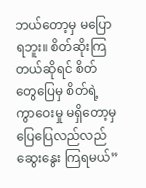ဘယ်တော့မှ မပြောရဘူး။ စိတ်ဆိုးကြတယ်ဆိုရင် စိတ်တွေပြေမှ စိတ်ရဲ့ကွာဝေးမှု မရှိတော့မှ ပြေပြေလည်လည်ဆွေးနွေး ကြရမယ်”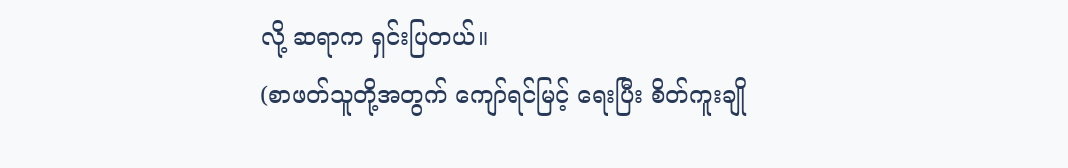လို့ ဆရာက ရှင်းပြတယ်။
(စာဖတ်သူတို့အတွက် ကျော်ရင်မြင့် ရေးပြီး စိတ်ကူးချို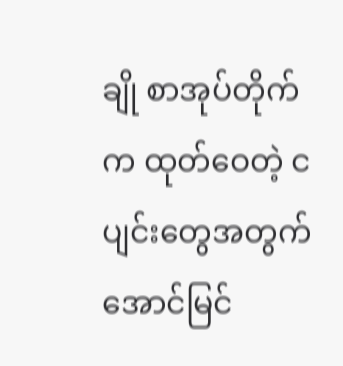ချို စာအုပ်တိုက်က ထုတ်ဝေတဲ့ ငပျင်းတွေအတွက် အောင်မြင်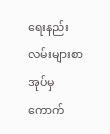ရေးနည်းလမ်းများစာအုပ်မှ ကောက်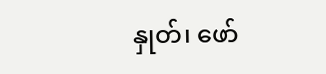နှုတ်၊ ဖော်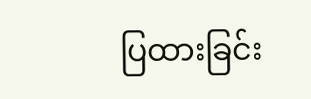ပြထားခြင်း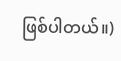ဖြစ်ပါတယ်။)